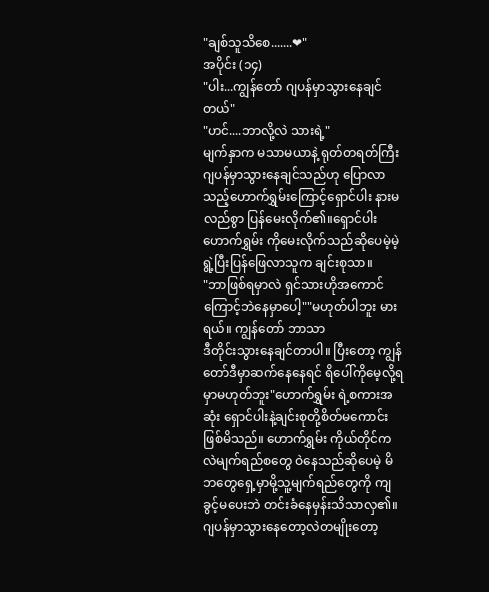"ချစ်သူသိစေ.......❤"
အပိုင်း (၁၄)
"ပါး...ကျွန်တော် ဂျပန်မှာသွားနေချင်တယ်"
"ဟင်....ဘာလို့လဲ သားရဲ့"
မျက်နှာက မသာမယာနဲ့ ရုတ်တရတ်ကြီး ဂျပန်မှာသွားနေချင်သည်ဟု ပြောလာသည့်ဟောက်ရွှမ်းကြောင့်ရှောင်ပါး နားမလည်စွာ ပြန်မေးလိုက်၏။ရှောင်ပါး ဟောက်ရွှမ်း ကိုမေးလိုက်သည်ဆိုပေမဲ့မဲ့ရွဲ့ပြီးပြန်ဖြေလာသူက ချင်းစုသာ။
"ဘာဖြစ်ရမှာလဲ ရှင်သားဟိုအကောင်
ကြောင့်ဘဲနေမှာပေါ့""မဟုတ်ပါဘူး မားရယ်။ ကျွန်တော် ဘာသာ
ဒီတိုင်းသွားနေချင်တာပါ။ ပြီးတော့ ကျွန်တော်ဒီမှာဆက်နေနေရင် ရိပေါ်ကိုမေ့လို့ရမှာမဟုတ်ဘူး"ဟောက်ရွှမ်း ရဲ့စကားအဆုံး ရှောင်ပါးနဲ့ချင်းစုတို့စိတ်မကောင်းဖြစ်မိသည်။ ဟောက်ရွှမ်း ကိုယ်တိုင်ကလဲမျက်ရည်စတွေ ဝဲနေသည်ဆိုပေမဲ့ မိဘတွေရှေ့မှာမို့သူ့မျက်ရည်တွေကို ကျခွင့်မပေးဘဲ တင်းခံနေမှန်းသိသာလှ၏။ ဂျပန်မှာသွားနေတော့လဲတမျိုးတော့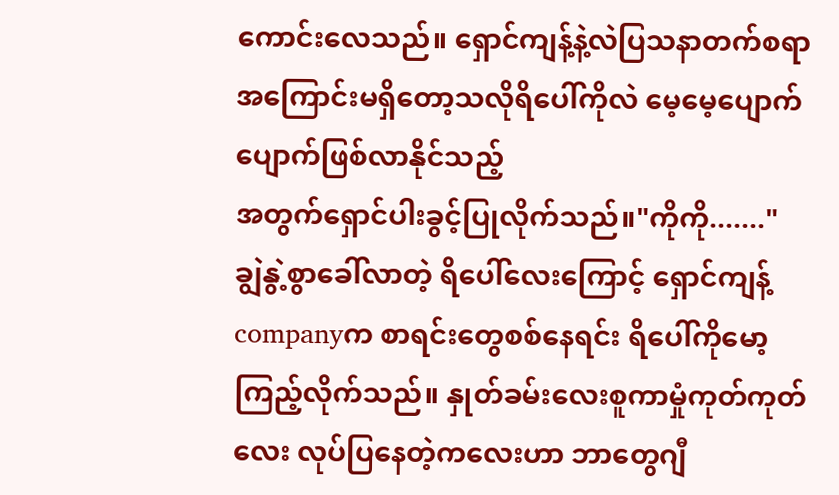ကောင်းလေသည်။ ရှောင်ကျန့်နဲ့လဲပြသနာတက်စရာအကြောင်းမရှိတော့သလိုရိပေါ်ကိုလဲ မေ့မေ့ပျောက်ပျောက်ဖြစ်လာနိုင်သည့်
အတွက်ရှောင်ပါးခွင့်ပြုလိုက်သည်။"ကိုကို......."
ချွဲနွဲ့စွာခေါ်လာတဲ့ ရိပေါ်လေးကြောင့် ရှောင်ကျန့်companyက စာရင်းတွေစစ်နေရင်း ရိပေါ်ကိုမော့ကြည့်လိုက်သည်။ နှုတ်ခမ်းလေးစူကာမှုံကုတ်ကုတ်လေး လုပ်ပြနေတဲ့ကလေးဟာ ဘာတွေဂျီ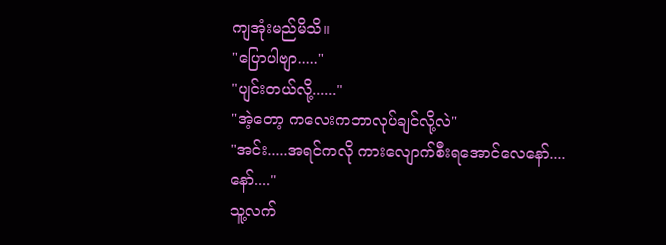ကျအုံးမည်မိသိ။
"ပြောပါဗျာ....."
"ပျင်းတယ်လို့......"
"အဲ့တော့ ကလေးကဘာလုပ်ချင်လို့လဲ"
"အင်း.....အရင်ကလို ကားလျောက်စီးရအောင်လေနော်....နော်...."
သူ့လက်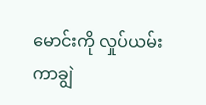မောင်းကို လှုပ်ယမ်းကာချွဲ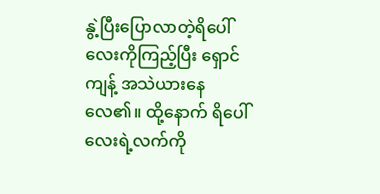နွဲ့ပြီးပြောလာတဲ့ရိပေါ်လေးကိုကြည့်ပြီး ရှောင်ကျန့် အသဲယားနေလေ၏။ ထို့နောက် ရိပေါ်လေးရဲ့လက်ကို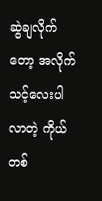ဆွဲချလိုက်တော့ အလိုက်
သင့်လေးပါလာတဲ့ ကိုယ်တစ်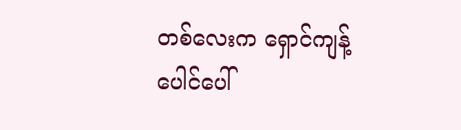တစ်လေးက ရှောင်ကျန့်ပေါင်ပေါ်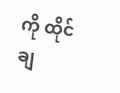ကို ထိုင်ချ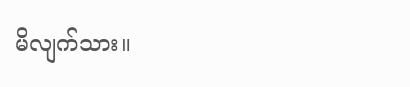မိလျက်သား။